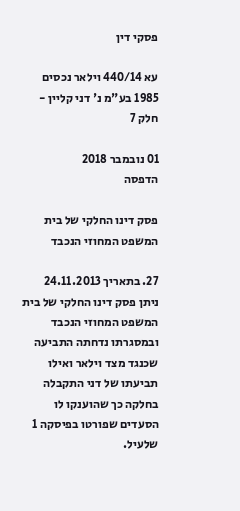פסקי דין

עא 440/14 וילאר נכסים 1985 בע"מ נ' דני קליין - חלק 7

01 נובמבר 2018
הדפסה

פסק דינו החלקי של בית המשפט המחוזי הנכבד

27. בתאריך 24.11.2013 ניתן פסק דינו החלקי של בית המשפט המחוזי הנכבד ובמסגרתו נדחתה התביעה שכנגד מצד וילאר ואילו תביעתו של דני התקבלה בחלקה כך שהוענקו לו הסעדים שפורטו בפיסקה 1 שלעיל.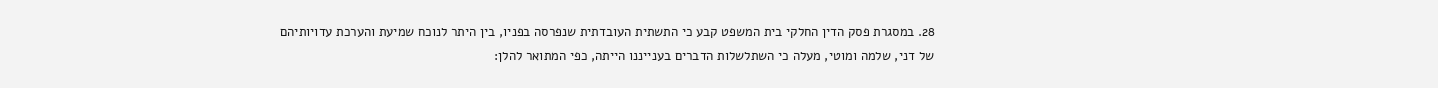28. במסגרת פסק הדין החלקי בית המשפט קבע כי התשתית העובדתית שנפרסה בפניו, בין היתר לנוכח שמיעת והערכת עדויותיהם של דני, שלמה ומוטי, מעלה כי השתלשלות הדברים בענייננו הייתה, כפי המתואר להלן: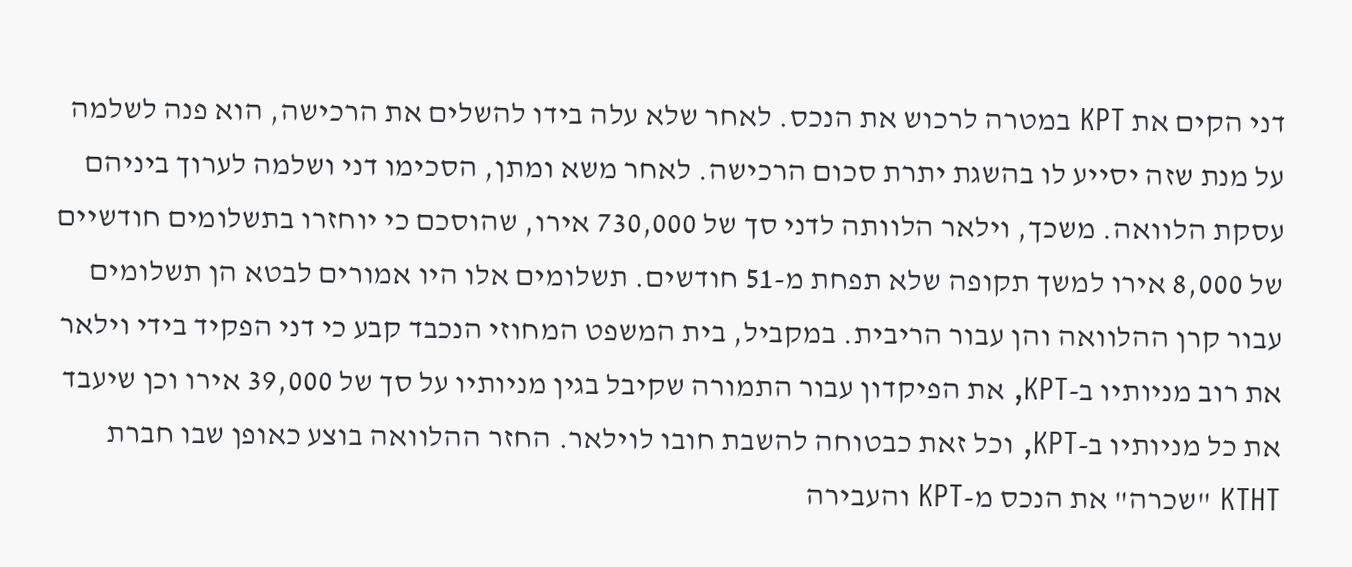דני הקים את KPT במטרה לרכוש את הנכס. לאחר שלא עלה בידו להשלים את הרכישה, הוא פנה לשלמה על מנת שזה יסייע לו בהשגת יתרת סכום הרכישה. לאחר משא ומתן, הסכימו דני ושלמה לערוך ביניהם עסקת הלוואה. משכך, וילאר הלוותה לדני סך של 730,000 אירו, שהוסכם כי יוחזרו בתשלומים חודשיים של 8,000 אירו למשך תקופה שלא תפחת מ-51 חודשים. תשלומים אלו היו אמורים לבטא הן תשלומים עבור קרן ההלוואה והן עבור הריבית. במקביל, בית המשפט המחוזי הנכבד קבע כי דני הפקיד בידי וילאר את רוב מניותיו ב-KPT, את הפיקדון עבור התמורה שקיבל בגין מניותיו על סך של 39,000 אירו וכן שיעבד את כל מניותיו ב-KPT, וכל זאת כבטוחה להשבת חובו לוילאר. החזר ההלוואה בוצע כאופן שבו חברת KTHT "שכרה" את הנכס מ-KPT והעבירה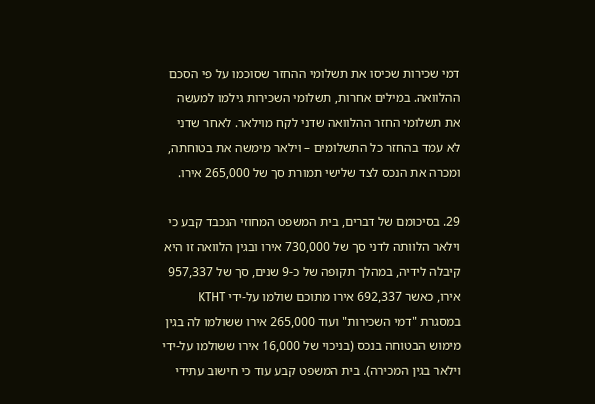דמי שכירות שכיסו את תשלומי ההחזר שסוכמו על פי הסכם ההלוואה. במילים אחרות, תשלומי השכירות גילמו למעשה את תשלומי החזר ההלוואה שדני לקח מוילאר. לאחר שדני לא עמד בהחזר כל התשלומים – וילאר מימשה את בטוחתה, ומכרה את הנכס לצד שלישי תמורת סך של 265,000 אירו.

29. בסיכומם של דברים, בית המשפט המחוזי הנכבד קבע כי וילאר הלוותה לדני סך של 730,000 אירו ובגין הלוואה זו היא קיבלה לידיה, במהלך תקופה של כ-9 שנים, סך של 957,337 אירו, כאשר 692,337 אירו מתוכם שולמו על-ידי KTHT במסגרת "דמי השכירות" ועוד 265,000 אירו ששולמו לה בגין מימוש הבטוחה בנכס (בניכוי של 16,000 אירו ששולמו על-ידי וילאר בגין המכירה). בית המשפט קבע עוד כי חישוב עתידי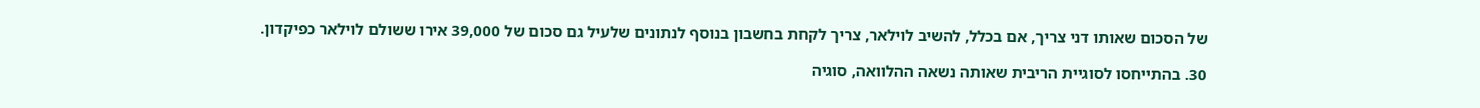של הסכום שאותו דני צריך, אם בכלל, להשיב לוילאר, צריך לקחת בחשבון בנוסף לנתונים שלעיל גם סכום של 39,000 אירו ששולם לוילאר כפיקדון.

30. בהתייחסו לסוגיית הריבית שאותה נשאה ההלוואה, סוגיה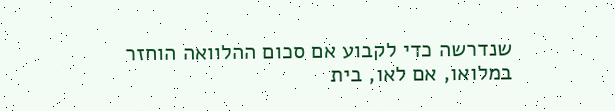שנדרשה כדי לקבוע אם סכום ההלוואה הוחזר במלואו, אם לאו, בית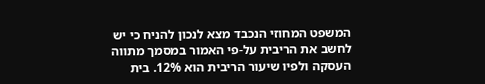המשפט המחוזי הנכבד מצא לנכון להניח כי יש לחשב את הריבית על-פי האמור במסמך מתווה העסקה ולפיו שיעור הריבית הוא 12%. בית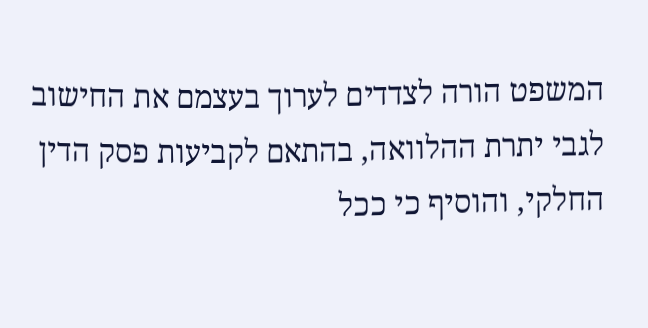המשפט הורה לצדדים לערוך בעצמם את החישוב לגבי יתרת ההלוואה, בהתאם לקביעות פסק הדין החלקי, והוסיף כי ככל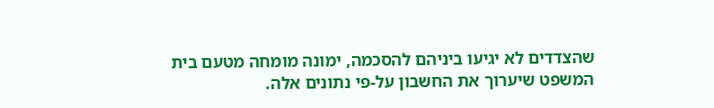שהצדדים לא יגיעו ביניהם להסכמה, ימונה מומחה מטעם בית המשפט שיערוך את החשבון על-פי נתונים אלה.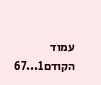עמוד הקודם1...67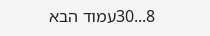8...30עמוד הבא